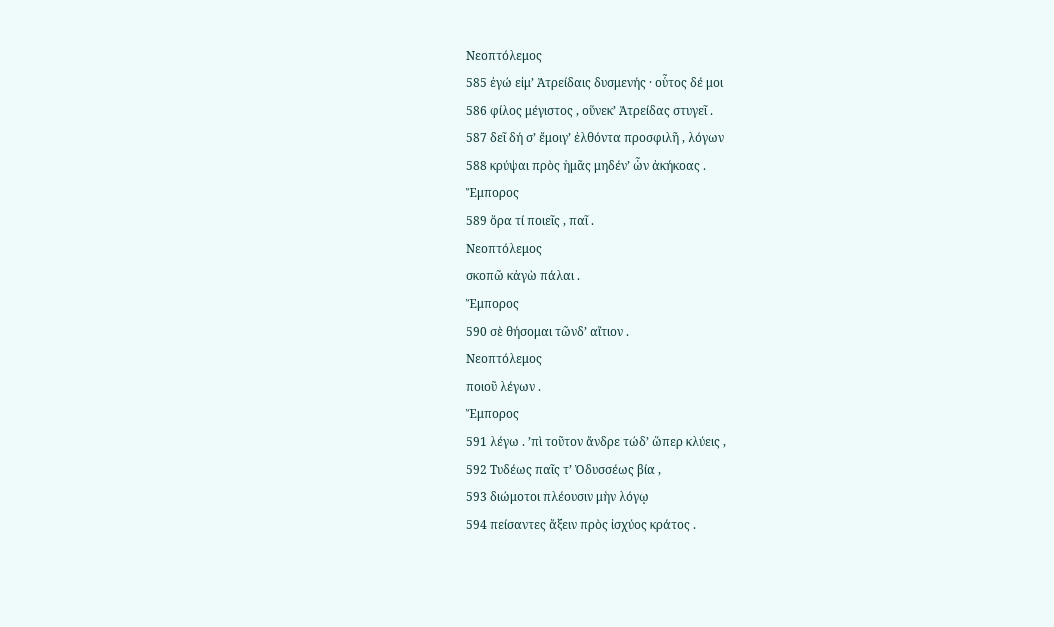Νεοπτόλεμος
585 ἐγώ εἰμ’ Ἀτρείδαις δυσμενής · οὗτος δέ μοι
586 φίλος μέγιστος , οὕνεκ’ Ἀτρείδας στυγεῖ .
587 δεῖ δή σ’ ἔμοιγ’ ἐλθόντα προσφιλῆ , λόγων
588 κρύψαι πρὸς ἡμᾶς μηδέν’ ὧν ἀκήκοας .
Ἔμπορος
589 ὅρα τί ποιεῖς , παῖ .
Νεοπτόλεμος
σκοπῶ κἀγὼ πάλαι .
Ἔμπορος
590 σὲ θήσομαι τῶνδ’ αἴτιον .
Νεοπτόλεμος
ποιοῦ λέγων .
Ἔμπορος
591 λέγω . ’πὶ τοῦτον ἄνδρε τώδ’ ὥπερ κλύεις ,
592 Τυδέως παῖς τ’ Ὀδυσσέως βία ,
593 διώμοτοι πλέουσιν μὴν λόγῳ
594 πείσαντες ἄξειν πρὸς ἰσχύος κράτος .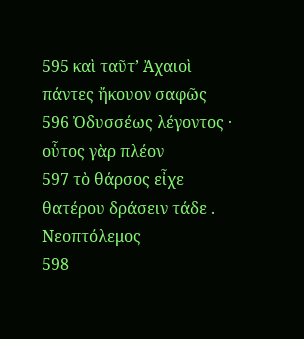595 καὶ ταῦτ’ Ἀχαιοὶ πάντες ἤκουον σαφῶς
596 Ὀδυσσέως λέγοντος · οὗτος γὰρ πλέον
597 τὸ θάρσος εἶχε θατέρου δράσειν τάδε .
Νεοπτόλεμος
598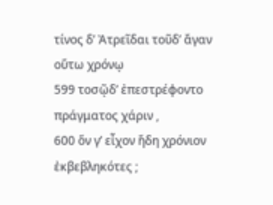τίνος δ’ Ἀτρεῖδαι τοῦδ’ ἄγαν οὕτω χρόνῳ
599 τοσῷδ’ ἐπεστρέφοντο πράγματος χάριν ,
600 ὅν γ’ εἶχον ἤδη χρόνιον ἐκβεβληκότες ;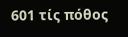601 τίς πόθος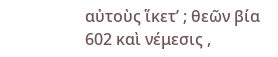αὐτοὺς ἵκετ’ ; θεῶν βία
602 καὶ νέμεσις ,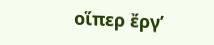οἵπερ ἔργ’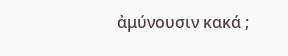ἀμύνουσιν κακά ;